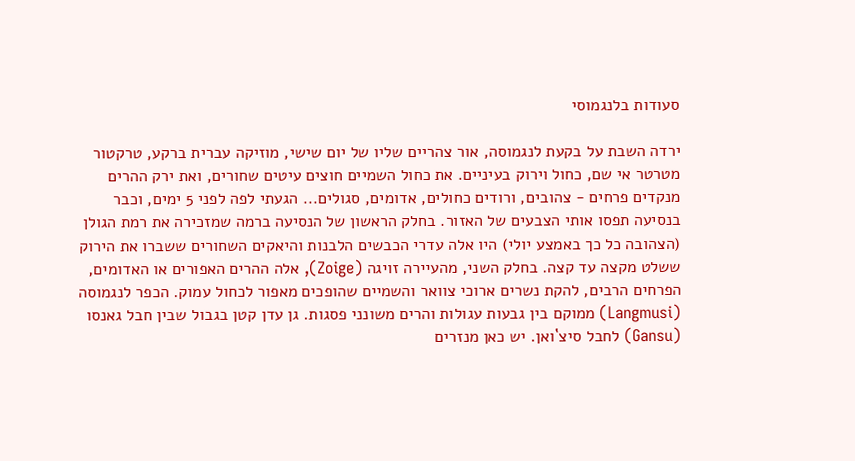סעודות בלנגמוסי

ירדה השבת על בקעת לנגמוסה, אור צהריים שליו של יום שישי, מוזיקה עברית ברקע, טרקטור מטרטר אי שם, כחול וירוק בעיניים. את כחול השמיים חוצים עיטים שחורים, ואת ירק ההרים מנקדים פרחים - צהובים, ורודים כחולים, אדומים, סגולים... הגעתי לפה לפני 5 ימים, וכבר בנסיעה תפסו אותי הצבעים של האזור. בחלק הראשון של הנסיעה ברמה שמזכירה את רמת הגולן (הצהובה כל כך באמצע יולי) היו אלה עדרי הכבשים הלבנות והיאקים השחורים ששברו את הירוק ששלט מקצה עד קצה. בחלק השני, מהעיירה זויגה (Zoige), אלה ההרים האפורים או האדומים, הפרחים הרבים, להקת נשרים ארוכי צוואר והשמיים שהופכים מאפור לכחול עמוק. הכפר לנגמוסה (Langmusi) ממוקם בין גבעות עגולות והרים משונני פסגות. גן עדן קטן בגבול שבין חבל גאנסו (Gansu) לחבל סיצ`ואן. יש כאן מנזרים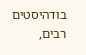בודהיסטים רבים,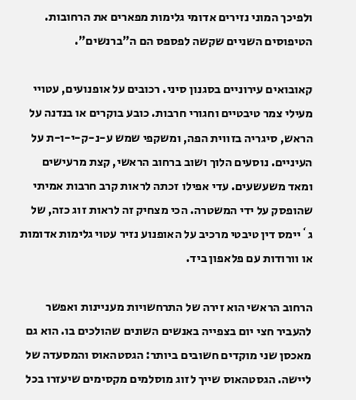ולפיכך המוני נזירים אדומי גלימות מפארים את הרחובות. הטיפוסים השניים שקשה לפספס הם ה"ברנשים".

קאובואים עירוניים בסגנון סיני. רכובים על אופנועים, עטויי מעילי צמר טיבטיים וחגורי חרבות. כובע בוקרים או בנדנה על הראש, סיגריה בזווית הפה, ומשקפי שמש ע-נ-ק-י-ו-ת על העיניים. נוסעים הלוך ושוב ברחוב הראשי, קצת מרעישים ומאד משעשעים. עדי אפילו זכתה לראות קרב חרבות אמיתי שהופסק על ידי המשטרה. הכי מצחיק זה לראות זוג כזה, של ג`יימס דין טיבטי מרכיב על האופנוע נזיר עטוי גלימות אדומות או וורודות עם פלאפון ביד.

הרחוב הראשי הוא זירה של התרחשויות מעניינות ואפשר להעביר חצי יום בצפייה באנשים השונים שהולכים בו. הוא גם מאכסן שני מוקדים חשובים ביותר: הגסטהאוס והמסעדה של ליישה. הגסטהאוס שייך לזוג מוסלמים מקסימים שיעזרו בכל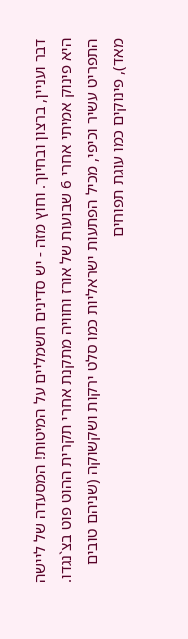דבר ועניין, ברצון ובחיוך. וחוץ מזה - יש סדינים חשמליים על המיטות! המסעדה של ליישה היא פינוק אמיתי אחרי 6 שבועות של אורז וחוויה מתקנת אחרי תקרית ההוט פוט בצ`נגדו. התפריט עשיר וכיפי, מכיל הפתעות ישראליות כמו סלט ירקות ושקשוקה (שניהם טובים מאד), פינוקים כמו עוגת תפוחים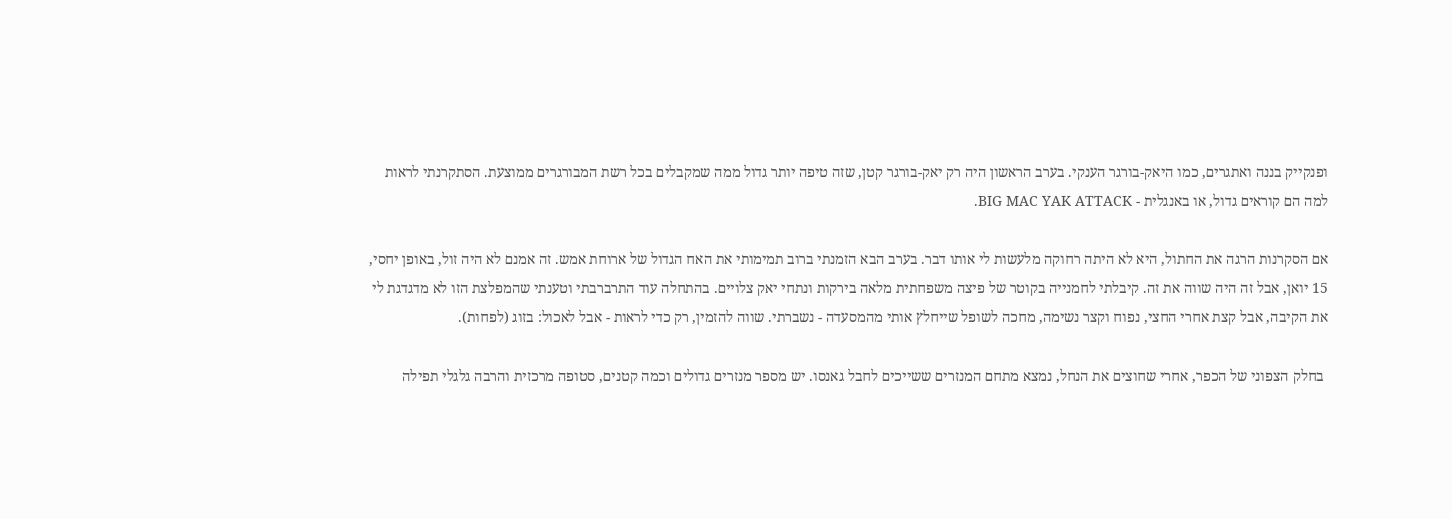ופנקייק בננה ואתגרים, כמו היאק-בורגר הענקי. בערב הראשון היה רק יאק-בורגר קטן, שזה טיפה יותר גדול ממה שמקבלים בכל רשת המבורגרים ממוצעת. הסתקרנתי לראות למה הם קוראים גדול, או באנגלית - BIG MAC YAK ATTACK.

אם הסקרנות הרגה את החתול, היא לא היתה רחוקה מלעשות לי אותו דבר. בערב הבא הזמנתי ברוב תמימותי את האח הגדול של ארוחת אמש. זה אמנם לא היה זול, באופן יחסי, 15 יואן, אבל זה היה שווה את זה. קיבלתי לחמנייה בקוטר של פיצה משפחתית מלאה בירקות ונתחי יאק צלויים. בהתחלה עוד התרברבתי וטענתי שהמפלצת הזו לא מדגדגת לי את הקיבה, אבל קצת אחרי החצי, נפוח וקצר נשימה, מחכה לשופל שייחלץ אותי מהמסעדה - נשברתי. שווה להזמין, רק כדי לראות - אבל לאכול: בזוג (לפחות).

 בחלק הצפוני של הכפר, אחרי שחוצים את הנחל, נמצא מתחם המנזרים ששייכים לחבל גאנסו. יש מספר מנזרים גדולים וכמה קטנים, סטופה מרכזית והרבה גלגלי תפילה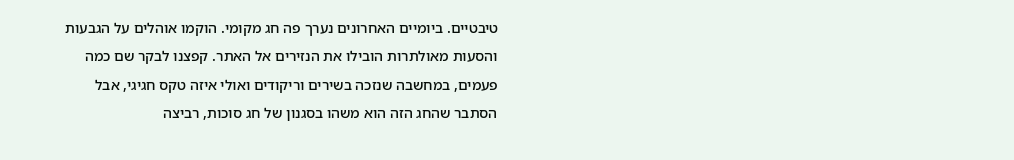טיבטיים. ביומיים האחרונים נערך פה חג מקומי. הוקמו אוהלים על הגבעות והסעות מאולתרות הובילו את הנזירים אל האתר. קפצנו לבקר שם כמה פעמים, במחשבה שנזכה בשירים וריקודים ואולי איזה טקס חגיגי, אבל הסתבר שהחג הזה הוא משהו בסגנון של חג סוכות, רביצה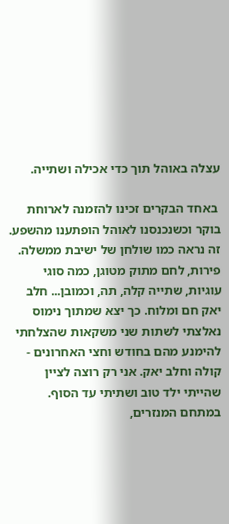עצלה באוהל תוך כדי אכילה ושתייה.

 באחד הבקרים זכינו להזמנה לארוחת בוקר וכשנכנסנו לאוהל הופתענו מהשפע. זה נראה כמו שולחן של ישיבת ממשלה. פירות, לחם מתוק מטוגן, כמה סוגי עוגיות, שתייה קלה, תה, וכמובן... חלב יאק חם ומלוח. כך יצא שמתוך נימוס נאלצתי לשתות שני משקאות שהצלחתי להימנע מהם בחודש וחצי האחרונים - קולה וחלב יאק. אני רק רוצה לציין שהייתי ילד טוב ושתיתי עד הסוף. במתחם המנזרים,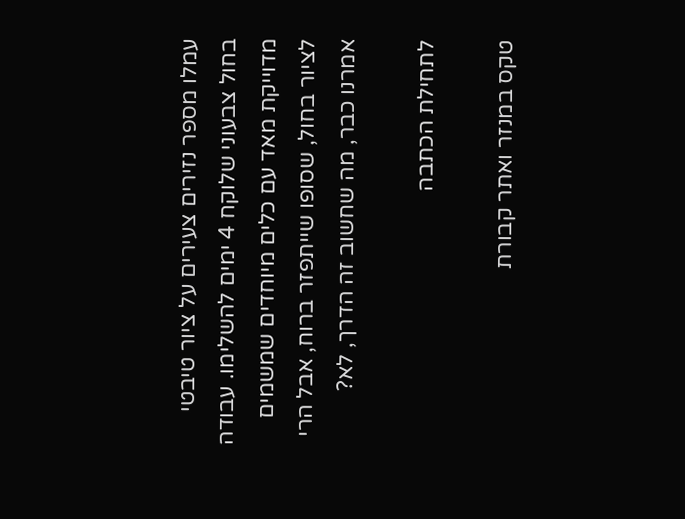עמלו מספר נזירים צעירים על ציור טיבטי בחול צבעוני שלוקח 4 ימים להשלימו. עבודה מדוייקת מאד עם כלים מיוחדים שמשמים לציור בחול, שסופו שייתפזר ברוח, אבל הרי אמרנו כבר, מה שחשוב זה הדרך, לא?

לתחילת הכתבה

טקס במנזר ואתר קבורת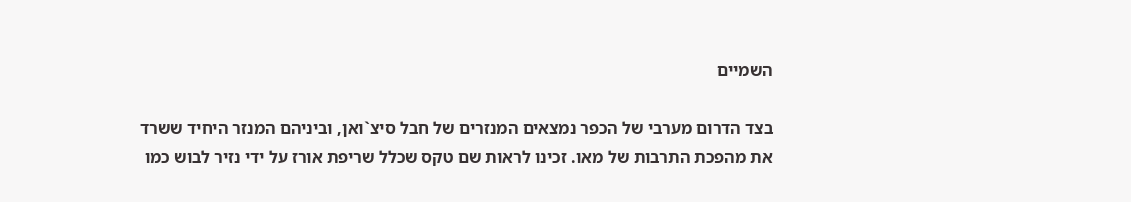השמיים

בצד הדרום מערבי של הכפר נמצאים המנזרים של חבל סיצ`ואן, וביניהם המנזר היחיד ששרד את מהפכת התרבות של מאו. זכינו לראות שם טקס שכלל שריפת אורז על ידי נזיר לבוש כמו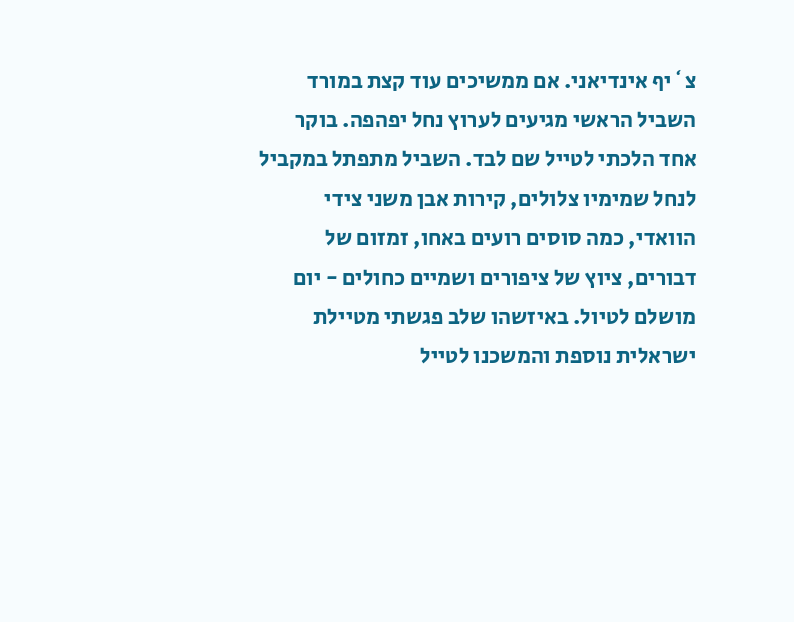צ`יף אינדיאני. אם ממשיכים עוד קצת במורד השביל הראשי מגיעים לערוץ נחל יפהפה. בוקר אחד הלכתי לטייל שם לבד. השביל מתפתל במקביל לנחל שמימיו צלולים, קירות אבן משני צידי הוואדי, כמה סוסים רועים באחו, זמזום של דבורים, ציוץ של ציפורים ושמיים כחולים - יום מושלם לטיול. באיזשהו שלב פגשתי מטיילת ישראלית נוספת והמשכנו לטייל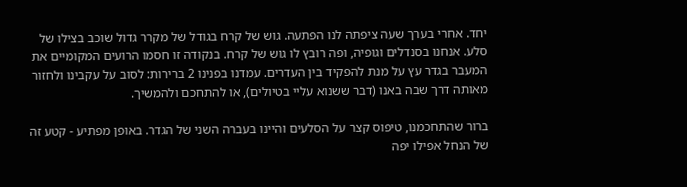יחד. אחרי בערך שעה ציפתה לנו הפתעה. גוש של קרח בגודל של מקרר גדול שוכב בצילו של סלע. אנחנו בסנדלים וגופיה, ופה רובץ לו גוש של קרח. בנקודה זו חסמו הרועים המקומיים את המעבר בגדר עץ על מנת להפקיד בין העדרים. עמדנו בפנינו 2 ברירות: לסוב על עקבינו ולחזור מאותה דרך שבה באנו (דבר ששנוא עליי בטיולים), או להתחכם ולהמשיך.

ברור שהתחכמנו, טיפוס קצר על הסלעים והיינו בעברה השני של הגדר. באופן מפתיע - קטע זה של הנחל אפילו יפה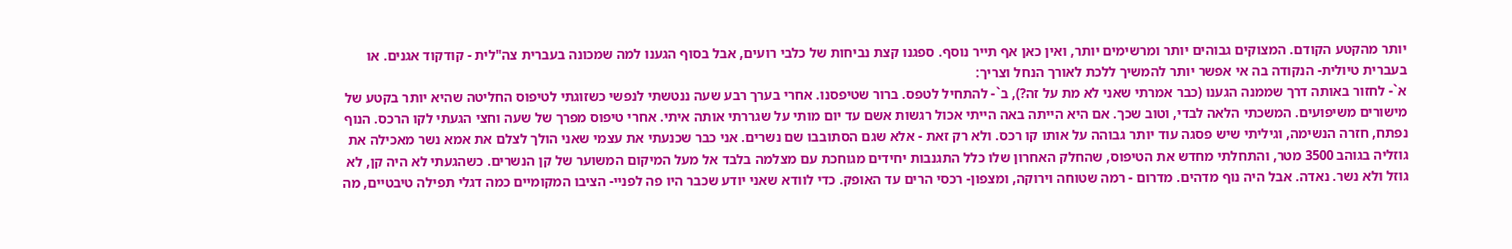יותר מהקטע הקודם. המצוקים גבוהים יותר ומרשימים יותר, ואין כאן אף תייר נוסף. ספגנו קצת נביחות של כלבי רועים, אבל בסוף הגענו למה שמכונה בעברית צה"לית - קודקוד אגנים. או בעברית טיולית- הנקודה בה אי אפשר יותר להמשיך ללכת לאורך הנחל וצריך:
א`- לחזור באותה דרך שממנה הגענו (כבר אמרתי שאני לא מת על זה?), ב`- להתחיל לטפס. ברור שטיפסנו. אחרי בערך רבע שעה ננטשתי לנפשי כשזוגתי לטיפוס החליטה שהיא יותר בקטע של מישורים משיפועים. המשכתי הלאה לבדי, וטוב שכך. אם היא הייתה באה הייתי אכול רגשות אשם עד יום מותי על שגררתי אותה איתי. אחרי טיפוס מפרך של שעה וחצי הגעתי לקו הרכס. הנוף נפתח, חזרה הנשימה, וגיליתי שיש פסגה עוד יותר גבוהה על אותו קו רכס. ולא רק זאת - אלא שגם הסתובבו שם נשרים. אני כבר שכנעתי את עצמי שאני הולך לצלם את אמא נשר מאכילה את גוזליה בגוהב 3500 מטר, והתחלתי מחדש את הטיפוס, שהחלק האחרון שלו כלל התגנבות יחידים מגוחכת עם מצלמה בלבד אל מעל המיקום המשוער של קן הנשרים. כשהגעתי לא היה קן, לא גוזל ולא נשר. נאדה. אבל היה נוף מדהים. מדרום - רמה שטוחה וירוקה, ומצפון- רכסי הרים עד האופק. כדי לוודא שאני יודע שכבר היו פה לפניי- הציבו המקומיים כמה דגלי תפילה טיבטיים, מה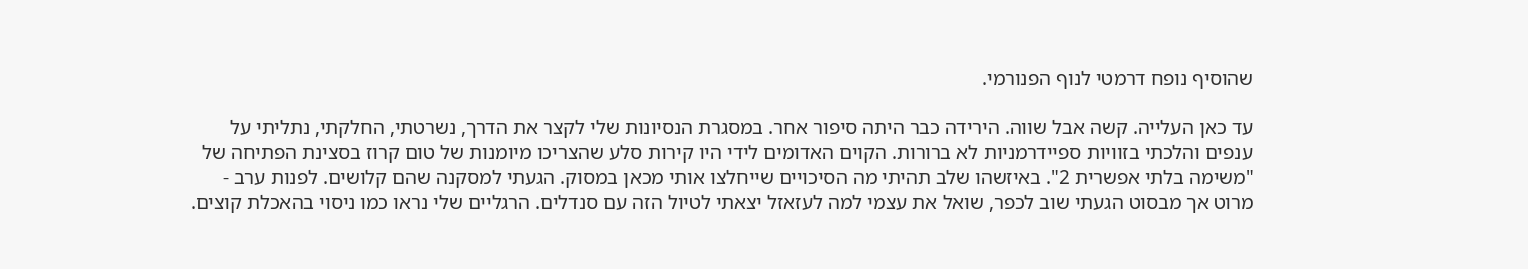שהוסיף נופח דרמטי לנוף הפנורמי.

עד כאן העלייה. קשה אבל שווה. הירידה כבר היתה סיפור אחר. במסגרת הנסיונות שלי לקצר את הדרך, נשרטתי, החלקתי, נתליתי על ענפים והלכתי בזוויות ספיידרמניות לא ברורות. הקוים האדומים לידי היו קירות סלע שהצריכו מיומנות של טום קרוז בסצינת הפתיחה של "משימה בלתי אפשרית 2". באיזשהו שלב תהיתי מה הסיכויים שייחלצו אותי מכאן במסוק. הגעתי למסקנה שהם קלושים. לפנות ערב - מרוט אך מבסוט הגעתי שוב לכפר, שואל את עצמי למה לעזאזל יצאתי לטיול הזה עם סנדלים. הרגליים שלי נראו כמו ניסוי בהאכלת קוצים.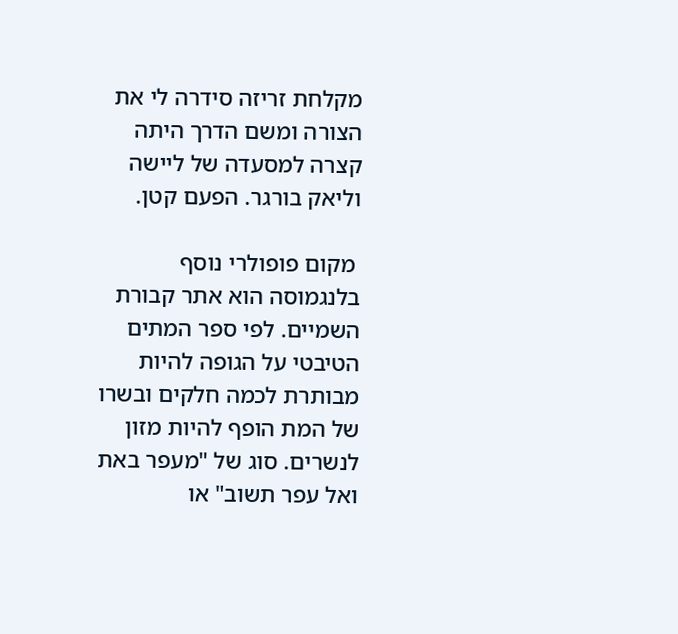מקלחת זריזה סידרה לי את הצורה ומשם הדרך היתה קצרה למסעדה של ליישה וליאק בורגר. הפעם קטן.

 מקום פופולרי נוסף בלנגמוסה הוא אתר קבורת השמיים. לפי ספר המתים הטיבטי על הגופה להיות מבותרת לכמה חלקים ובשרו של המת הופף להיות מזון לנשרים. סוג של "מעפר באת ואל עפר תשוב" או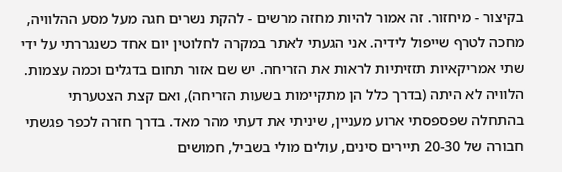בקיצור - מיחזור. זה אמור להיות מחזה מרשים - להקת נשרים חגה מעל מסע ההלוויה, מחכה לטרף שייפול לידיה. אני הגעתי לאתר במקרה לחלוטין יום אחד כשנגררתי על ידי שתי אמריקאיות תזזיתיות לראות את הזריחה. יש שם אזור תחום בדגלים וכמה עצמות. הלוויה לא היתה (בדרך כלל הן מתקיימות בשעות הזריחה), ואם קצת הצטערתי בהתחלה שפספסתי ארוע מעניין, שיניתי את דעתי מהר מאד. בדרך חזרה לכפר פגשתי חבורה של 20-30 תיירים סינים, עולים מולי בשביל, חמושים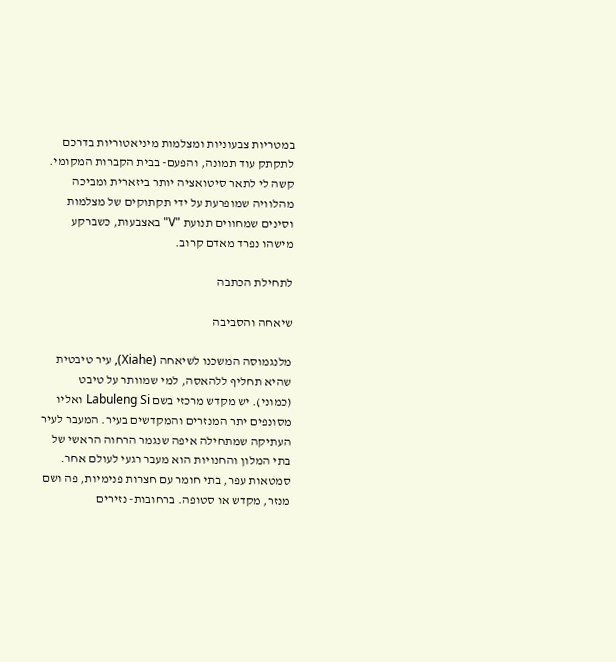במטריות צבעוניות ומצלמות מיניאטוריות בדרכם לתקתק עוד תמונה, והפעם- בבית הקברות המקומי. קשה לי לתאר סיטואציה יותר ביזארית ומביכה מהלוויה שמופרעת על ידי תקתוקים של מצלמות וסינים שמחווים תנועת "V" באצבעות, כשברקע מישהו נפרד מאדם קרוב.

לתחילת הכתבה

שיאחה והסביבה

מלנגמוסה המשכנו לשיאחה (Xiahe), עיר טיבטית שהיא תחליף ללהאסה, למי שמוותר על טיבט (כמוני). יש מקדש מרכזי בשם Labuleng Si ואליו מסונפים יתר המנזרים והמקדשים בעיר. המעבר לעיר העתיקה שמתחילה איפה שנגמר הרחוה הראשי של בתי המלון והחנויות הוא מעבר רגעי לעולם אחר. סמטאות עפר, בתי חומר עם חצרות פנימיות, פה ושם מנזר, מקדש או סטופה. ברחובות- נזירים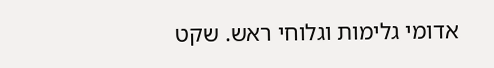אדומי גלימות וגלוחי ראש. שקט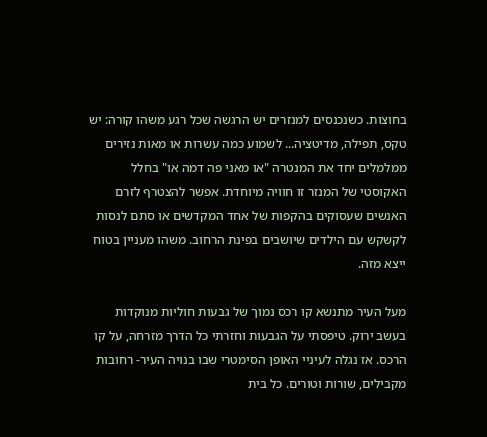בחוצות. כשנכנסים למנזרים יש הרגשה שכל רגע משהו קורה: יש טקס, תפילה, מדיטציה... לשמוע כמה עשרות או מאות נזירים ממלמלים יחד את המנטרה "או מאני פה דמה או" בחלל האקוסטי של המנזר זו חוויה מיוחדת. אפשר להצטרף לזרם האנשים שעסוקים בהקפות של אחד המקדשים או סתם לנסות לקשקש עם הילדים שיושבים בפינת הרחוב. משהו מעניין בטוח ייצא מזה.

מעל העיר מתנשא קו רכס נמוך של גבעות חוליות מנוקדות בעשב ירוק. טיפסתי על הגבעות וחזרתי כל הדרך מזרחה, על קו הרכס. אז נגלה לעיניי האופן הסימטרי שבו בנויה העיר- רחובות מקבילים, שורות וטורים. כל בית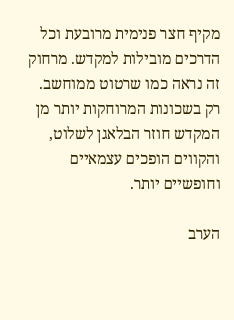מקיף חצר פנימית מרובעת וכל הדרכים מובילות למקדש. מרחוק זה נראה כמו שרטוט ממוחשב. רק בשכונות המרוחקות יותר מן המקדש חוזר הבלאגן לשלוט, והקווים הופכים עצמאיים וחופשיים יותר.

הערב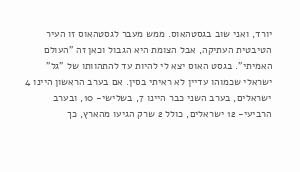יורד, ואני שוב בגסטהאוס. ממש מעבר לגסטהאוס זו העיר הטיבטית העתיקה, אבל הצומת היא הגבול וכאן זה "העולם האמיתי". בגסט האוס יצא לי להיות עד להתהוותו של "גל" ישראלי שכמוהו עדיין לא ראיתי בסין. אם בערב הראשון היינו 4 ישראלים, בערב השני כבר היינו 7, בשלישי- 10, ובערב הרביעי- 12 ישראלים, כולל 2 שרק הגיעו מהארץ, כך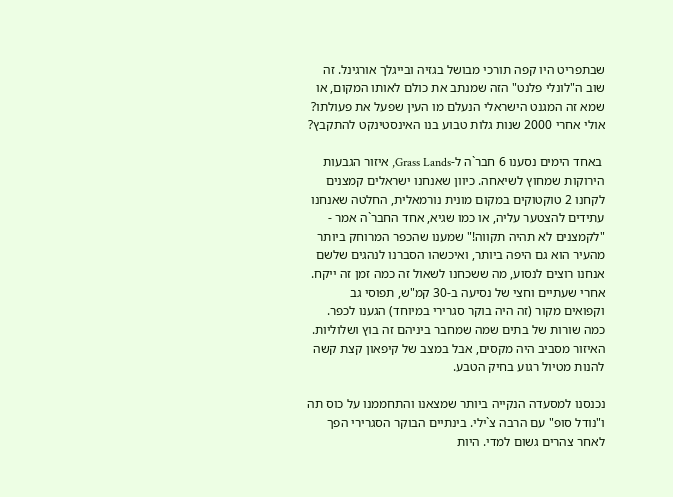שבתפריט היו קפה תורכי מבושל בגזיה ובייגלך אורגינל. זה שוב ה"לונלי פלנט" הזה שמנתב את כולם לאותו המקום, או שמא זה המגנט הישראלי הנעלם מו העין שפעל את פעולתו? אולי אחרי 2000 שנות גלות טבוע בנו האינסטינקט להתקבץ?

 באחד הימים נסענו 6 חבר`ה ל-Grass Lands, איזור הגבעות הירוקות שמחוץ לשיאחה. כיוון שאנחנו ישראלים קמצנים לקחנו 2 טוקטוקים במקום מונית נורמאלית, החלטה שאנחנו עתידים להצטער עליה, או כמו שגיא, אחד החבר`ה אמר - "לקמצנים לא תהיה תקווה!" שמענו שהכפר המרוחק ביותר מהעיר הוא גם היפה ביותר, ואיכשהו הסברנו לנהגים שלשם אנחנו רוצים לנסוע, מה ששכחנו לשאול זה כמה זמן זה ייקח. אחרי שעתיים וחצי של נסיעה ב-30 קמ"ש, תפוסי גב וקפואים מקור (זה היה בוקר סגרירי במיוחד) הגענו לכפר. כמה שורות של בתים שמה שמחבר ביניהם זה בוץ ושלוליות. האיזור מסביב היה מקסים, אבל במצב של קיפאון קצת קשה להנות מטיול רגוע בחיק הטבע.

נכנסנו למסעדה הנקייה ביותר שמצאנו והתחממנו על כוס תה ו"נודל סופ" עם הרבה צ`ילי. בינתיים הבוקר הסגרירי הפך לאחר צהרים גשום למדי. היות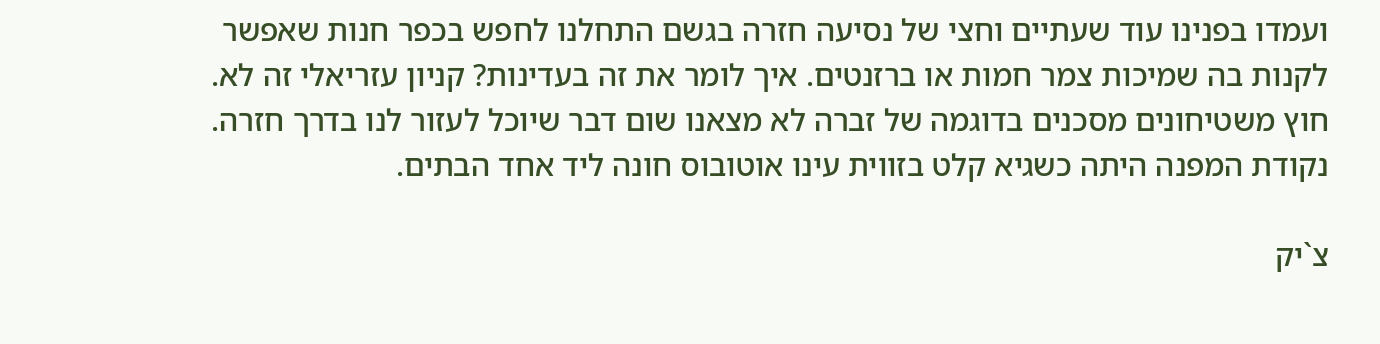ועמדו בפנינו עוד שעתיים וחצי של נסיעה חזרה בגשם התחלנו לחפש בכפר חנות שאפשר לקנות בה שמיכות צמר חמות או ברזנטים. איך לומר את זה בעדינות? קניון עזריאלי זה לא. חוץ משטיחונים מסכנים בדוגמה של זברה לא מצאנו שום דבר שיוכל לעזור לנו בדרך חזרה. נקודת המפנה היתה כשגיא קלט בזווית עינו אוטובוס חונה ליד אחד הבתים.

צ`יק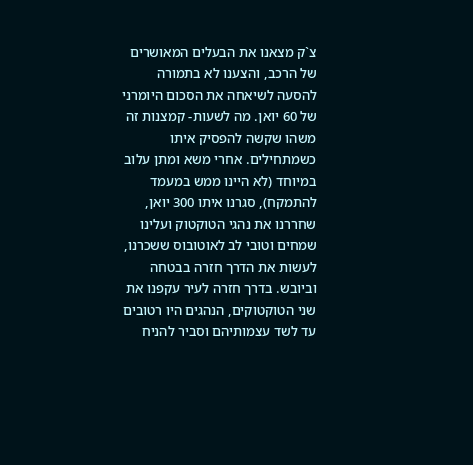צ`ק מצאנו את הבעלים המאושרים של הרכב, והצענו לא בתמורה להסעה לשיאחה את הסכום היומרני של 60 יואן. מה לשעות- קמצנות זה משהו שקשה להפסיק איתו כשמתחילים. אחרי משא ומתן עלוב במיוחד (לא היינו ממש במעמד להתמקח), סגרנו איתו 300 יואן, שחררנו את נהגי הטוקטוק ועלינו שמחים וטובי לב לאוטובוס ששכרנו, לעשות את הדרך חזרה בבטחה וביובש. בדרך חזרה לעיר עקפנו את שני הטוקטוקים, הנהגים היו רטובים עד לשד עצמותיהם וסביר להניח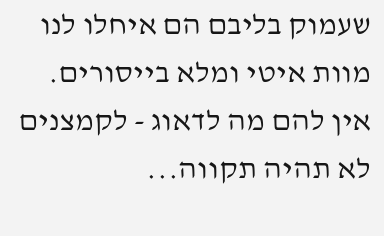שעמוק בליבם הם איחלו לנו מוות איטי ומלא בייסורים. אין להם מה לדאוג - לקמצנים לא תהיה תקווה...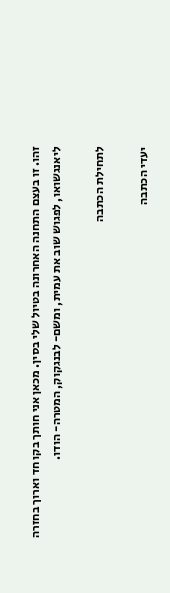זהו. זו בעצם התחנה האחרונה בטיול שלי בסין. מכאן אני חותך בקו חד וארוך בחזרה ליאנגשואו, לפגוש שוב את עמית, ומשם- לבנגקוק, המטרה- הודו.

לתחילת הכתבה

יעדי הכתבה